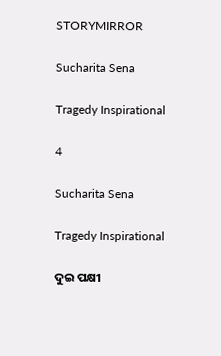STORYMIRROR

Sucharita Sena

Tragedy Inspirational

4

Sucharita Sena

Tragedy Inspirational

ଦୁଇ ପକ୍ଷୀ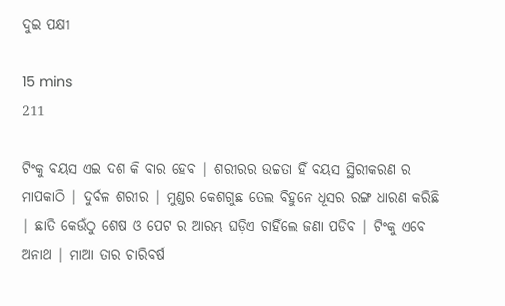ଦୁଇ ପକ୍ଷୀ

15 mins
211

ଟିଂକୁ ବୟସ ଏଇ ଦଶ କି ବାର ହେବ | ଶରୀରର ଉଚ୍ଚତା ହିଁ ବୟସ ସ୍ଥିରୀକରଣ ର ମାପକାଠି | ଦୁର୍ବଳ ଶରୀର | ମୁଣ୍ଡର କେଶଗୁଛ ତେଲ ବିହୁନେ ଧୂସର ରଙ୍ଗ ଧାରଣ କରିଛି | ଛାତି କେଉଁଠୁ ଶେଷ ଓ ପେଟ ର ଆରମ୍ଭ ଘଡ଼ିଏ ଚାହିଁଲେ ଜଣା ପଡିବ | ଟିଂକୁ ଏବେ ଅନାଥ | ମାଆ ତାର ଚାରିବର୍ଷ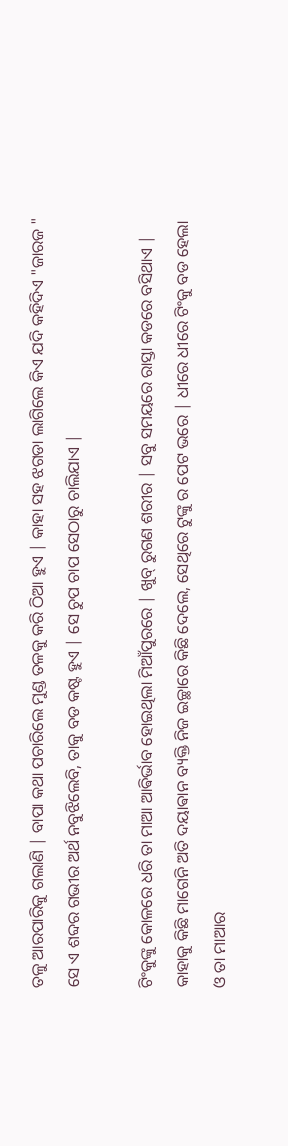ତଳୁ ଆରପାରିକୁ ଗଲାଣି | ବାପା କଥା ପଚାରିଲେ ମୁଣ୍ଡ ତଳକୁ କରି ଠିଆ ହୁଏ | କାହା ସହ ଝଗଡା ଲାଗିଲେ କିଏ ଯଦି କହିଦିଏ "ଜାରଜ " ସେ ଏ ଶବ୍ଦର ଗଭୀର ଅର୍ଥ ନବୁଝିଲେବି, ତାକୁ ବଡ କଷ୍ଟ ହୁଏ | ସେ ଚୁପ ଚାପ ସେଠାରୁ ଚାଲିଯାଏ |

ଟିଂକୁଙ୍କୁ କୋଳରେ ଧରି ତା ମାଆ ଆଵିର୍ଭାବ ହୋଇଥିଲା ମିଆଁପୁରରେ | ଖୁବ୍ ରୁଗଣ ଶରୀର | ସବୁ ସମୟରେ ରାସ୍ତା କଡରେ ବସିଥାଏ | କାହାକୁ କିଛି ମାଗେନି ଅତି ଦୟାଵାନ ବ୍ୟକ୍ତି ନିଜ ଇଚ୍ଛାରେ କିଛି ଦେଲେ, ସେଥିରେ ଟୁଙ୍କୁ ର ପେଟ ଭରେ | ଧୀରେ ଧୀରେ ଟିଂକୁ ବଡ ହେଲା ଓ ତା ମାଆର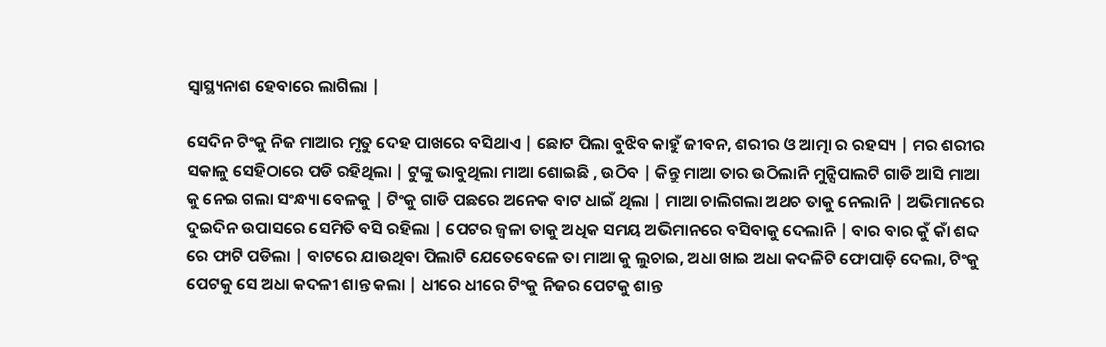ସ୍ୱାସ୍ଥ୍ୟନାଶ ହେବାରେ ଲାଗିଲା |

ସେଦିନ ଟିଂକୁ ନିଜ ମାଆର ମୃତୁ ଦେହ ପାଖରେ ବସିଥାଏ | ଛୋଟ ପିଲା ବୁଝିବ କାହୁଁ ଜୀବନ, ଶରୀର ଓ ଆତ୍ମା ର ରହସ୍ୟ | ମର ଶରୀର ସକାଳୁ ସେହିଠାରେ ପଡି ରହିଥିଲା | ଟୁଙ୍କୁ ଭାବୁଥିଲା ମାଆ ଶୋଇଛି , ଉଠିବ | କିନ୍ତୁ ମାଆ ତାର ଉଠିଲାନି ମୁନ୍ସିପାଲଟି ଗାଡି ଆସି ମାଆ କୁ ନେଇ ଗଲା ସଂନ୍ଧ୍ୟା ବେଳକୁ | ଟିଂକୁ ଗାଡି ପଛରେ ଅନେକ ବାଟ ଧାଇଁ ଥିଲା | ମାଆ ଚାଲିଗଲା ଅଥଚ ତାକୁ ନେଲାନି | ଅଭିମାନରେ ଦୁଇଦିନ ଉପାସରେ ସେମିତି ବସି ରହିଲା | ପେଟର ଜ୍ୱଳା ତାକୁ ଅଧିକ ସମୟ ଅଭିମାନରେ ବସିବାକୁ ଦେଲାନି | ବାର ବାର କୁଁ କାଁ ଶବ୍ଦ ରେ ଫାଟି ପଡିଲା | ବାଟରେ ଯାଉଥିବା ପିଲାଟି ଯେତେବେଳେ ତା ମାଆ କୁ ଲୁଚାଇ, ଅଧା ଖାଇ ଅଧା କଦଳିଟି ଫୋପାଡ଼ି ଦେଲା, ଟିଂକୁ ପେଟକୁ ସେ ଅଧା କଦଳୀ ଶାନ୍ତ କଲା | ଧୀରେ ଧୀରେ ଟିଂକୁ ନିଜର ପେଟକୁ ଶାନ୍ତ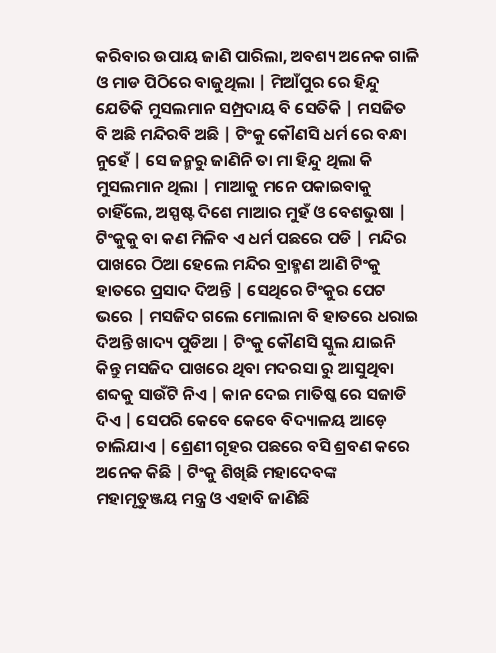କରିବାର ଉପାୟ ଜାଣି ପାରିଲା, ଅବଶ୍ୟ ଅନେକ ଗାଳି ଓ ମାଡ ପିଠିରେ ବାଜୁଥିଲା | ମିଆଁପୁର ରେ ହିନ୍ଦୁ ଯେତିକି ମୁସଲମାନ ସମ୍ପ୍ରଦାୟ ବି ସେତିକି | ମସଜିତ ବି ଅଛି ମନ୍ଦିରବି ଅଛି | ଟିଂକୁ କୌଣସି ଧର୍ମ ରେ ବନ୍ଧା ନୁହେଁ | ସେ ଜନ୍ମରୁ ଜାଣିନି ତା ମା ହିନ୍ଦୁ ଥିଲା କି ମୁସଲମାନ ଥିଲା | ମାଆକୁ ମନେ ପକାଇବାକୁ ଚାହିଁଲେ, ଅସ୍ପଷ୍ଟ ଦିଶେ ମାଆର ମୁହଁ ଓ ବେଶଭୁଷା | ଟିଂକୁକୁ ବା କଣ ମିଳିବ ଏ ଧର୍ମ ପଛରେ ପଡି | ମନ୍ଦିର ପାଖରେ ଠିଆ ହେଲେ ମନ୍ଦିର ବ୍ରାହ୍ମଣ ଆଣି ଟିଂକୁ ହାତରେ ପ୍ରସାଦ ଦିଅନ୍ତି | ସେଥିରେ ଟିଂକୁର ପେଟ ଭରେ | ମସଜିଦ ଗଲେ ମୋଲାନା ବି ହାତରେ ଧରାଇ ଦିଅନ୍ତି ଖାଦ୍ୟ ପୁଡିଆ | ଟିଂକୁ କୌଣସି ସ୍କୁଲ ଯାଇନି କିନ୍ତୁ ମସଜିଦ ପାଖରେ ଥିବା ମଦରସା ରୁ ଆସୁଥିବା ଶବ୍ଦକୁ ସାଉଁଟି ନିଏ | କାନ ଦେଇ ମାତିଷ୍କ ରେ ସଜାଡି ଦିଏ | ସେପରି କେବେ କେବେ ବିଦ୍ୟାଳୟ ଆଡ଼େ ଚାଲିଯାଏ | ଶ୍ରେଣୀ ଗୃହର ପଛରେ ବସି ଶ୍ରବଣ କରେ ଅନେକ କିଛି | ଟିଂକୁ ଶିଖିଛି ମହାଦେବଙ୍କ ମହାମୃତୁଞ୍ଜୟ ମନ୍ତ୍ର ଓ ଏହାବି ଜାଣିଛି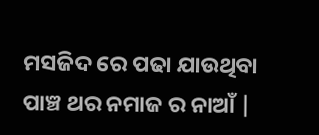ମସଜିଦ ରେ ପଢା ଯାଉଥିବା ପାଞ୍ଚ ଥର ନମାଜ ର ନାଆଁ |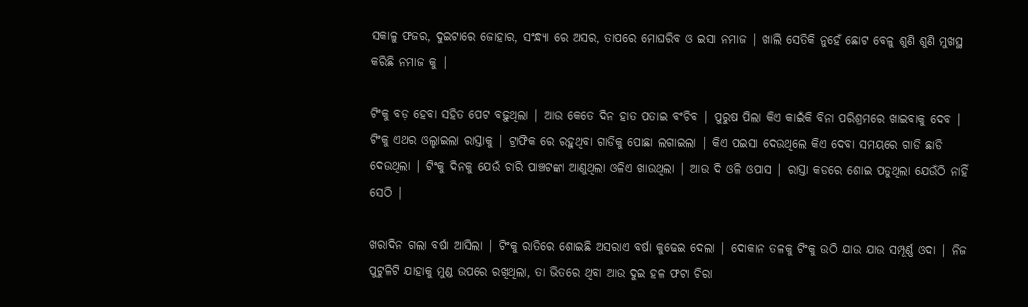ସକାଳୁ ଫଜର, ଦୁଇଟାରେ ଜୋହାର, ସଂନ୍ଧ୍ୟା ରେ ଅସର, ତାପରେ ମୋଘରିବ ଓ ଇସା ନମାଜ | ଖାଲି ସେତିକି ନୁହେଁ ଛୋଟ ବେଳୁ ଶୁଣି ଶୁଣି ମୁଖସ୍ଥ କରିଛି ନମାଜ କୁ |

ଟିଂକୁ ବଡ଼ ହେବା ସହିତ ପେଟ ବଢ଼ୁଥିଲା | ଆଉ କେତେ ଦିନ ହାତ ପତାଇ ବଂଚିବ | ପୁରୁଷ ପିଲା କିଏ କାଇଁକି ବିନା ପରିଶ୍ରମରେ ଖାଇବାକୁ ଦେବ | ଟିଂକୁ ଏଥର ଓଲ୍ହାଇଲା ରାସ୍ତାକୁ | ଟ୍ରାଫିକ ରେ ରହୁଥିବା ଗାଡିକୁ ପୋଛା ଲଗାଇଲା | କିଏ ପଇସା ଦେଉଥିଲେ କିଏ ଦେବା ସମୟରେ ଗାଡି ଛାଡି ଦେଉଥିଲା | ଟିଂକୁ ଦିନକୁ ଯେଉଁ ଚାରି ପାଞ୍ଚଟଙ୍କା ଆଣୁଥିଲା ଓଳିଏ ଖାଉଥିଲା | ଆଉ ଦି ଓଳି ଓପାସ | ରାସ୍ତା କଡରେ ଶୋଇ ପଡୁଥିଲା ଯେଉଁଠି ନାହିଁ ସେଠି |

ଖରାଦିନ ଗଲା ବର୍ଷା ଆସିଲା | ଟିଂକୁ ରାତିରେ ଶୋଇଛି ଅସରାଏ ବର୍ଷା କୁଢେଇ ଦେଲା | ଦୋକାନ ତଳକୁ ଟିଂକୁ ଉଠି ଯାଉ ଯାଉ ସମ୍ପୂର୍ଣ୍ଣ ଓଦା | ନିଜ ପୁଟୁଳିଟି ଯାହାକୁ ମୁଣ୍ଡ ଉପରେ ରଖିଥିଲା, ତା ଭିତରେ ଥିବା ଆଉ ଦୁଇ ହଳ ଫଟା ଚିରା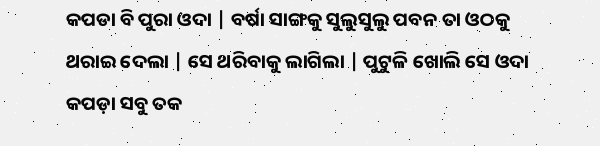କପଡା ବି ପୁରା ଓଦା | ବର୍ଷା ସାଙ୍ଗକୁ ସୁଲୁସୁଲୁ ପବନ ତା ଓଠକୁ ଥରାଇ ଦେଲା | ସେ ଥରିବାକୁ ଲାଗିଲା | ପୁଟୁଳି ଖୋଲି ସେ ଓଦା କପଡ଼ା ସବୁ ତକ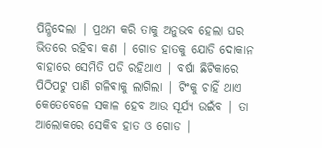ପିନ୍ଧିଦେଲା | ପ୍ରଥମ କରି ତାକୁ ଅନୁଭବ ହେଲା ଘର ଭିତରେ ରହିବା କଣ | ଗୋଡ ହାତକୁ ଯୋଡି ଦୋକାନ ବାହାରେ ସେମିତି ପଡି ରହିଥାଏ | ବର୍ଷା ଛିଟିକାରେ ପିଠିପଟୁ ପାଣି ଗଳିଵାକୁ ଲାଗିଲା | ଟିଂକୁ ଚାହିଁ ଥାଏ କେତେବେଳେ ସକାଳ ହେବ ଆଉ ସୂର୍ଯ୍ୟ ଉଇଁବ | ତା ଆଲୋକରେ ସେକିବ ହାତ ଓ ଗୋଡ |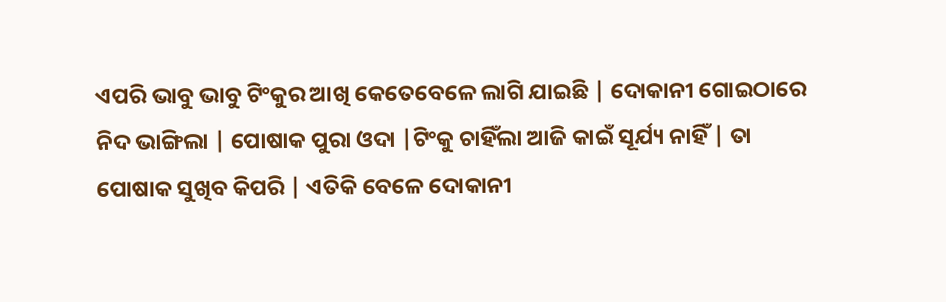ଏପରି ଭାବୁ ଭାବୁ ଟିଂକୁର ଆଖି କେତେବେଳେ ଲାଗି ଯାଇଛି | ଦୋକାନୀ ଗୋଇଠାରେ ନିଦ ଭାଙ୍ଗିଲା | ପୋଷାକ ପୁରା ଓଦା |ଟିଂକୁ ଚାହିଁଲା ଆଜି କାଇଁ ସୂର୍ଯ୍ୟ ନାହିଁ | ତା ପୋଷାକ ସୁଖିବ କିପରି | ଏତିକି ବେଳେ ଦୋକାନୀ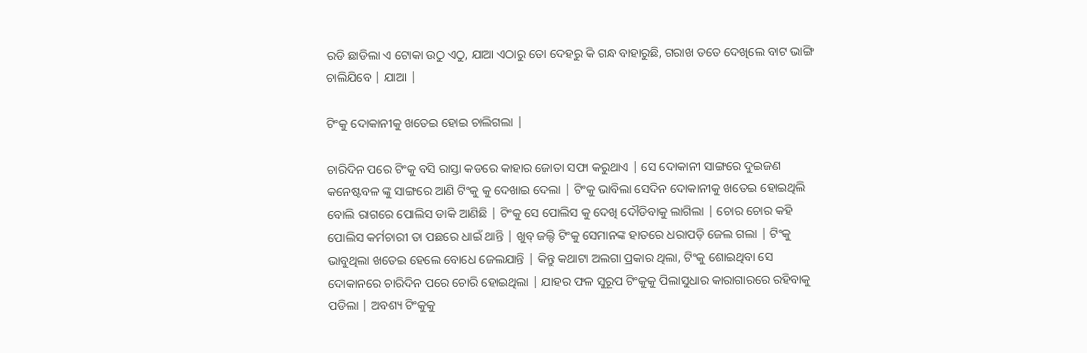ରଡି ଛାଡିଲା ଏ ଟୋକା ଉଠୁ ଏଠୁ, ଯାଆ ଏଠାରୁ ତୋ ଦେହରୁ କି ଗନ୍ଧ ବାହାରୁଛି, ଗରାଖ ତତେ ଦେଖିଲେ ବାଟ ଭାଙ୍ଗି ଚାଲିଯିବେ | ଯାଆ |

ଟିଂକୁ ଦୋକାନୀକୁ ଖତେଇ ହୋଇ ଚାଲିଗଲା |

ଚାରିଦିନ ପରେ ଟିଂକୁ ବସି ରାସ୍ତା କଡରେ କାହାର ଜୋତା ସଫା କରୁଥାଏ | ସେ ଦୋକାନୀ ସାଙ୍ଗରେ ଦୁଇଜଣ କନେଷ୍ଟବଳ ଙ୍କୁ ସାଙ୍ଗରେ ଆଣି ଟିଂକୁ କୁ ଦେଖାଇ ଦେଲା | ଟିଂକୁ ଭାବିଲା ସେଦିନ ଦୋକାନୀକୁ ଖତେଇ ହୋଇଥିଲି ବୋଲି ରାଗରେ ପୋଲିସ ଡାକି ଆଣିଛି | ଟିଂକୁ ସେ ପୋଲିସ କୁ ଦେଖି ଦୌଡିବାକୁ ଲାଗିଲା | ଚୋର ଚୋର କହି ପୋଲିସ କର୍ମଚାରୀ ତା ପଛରେ ଧାଇଁ ଥାନ୍ତି | ଖୁବ୍ ଜଲ୍ଦି ଟିଂକୁ ସେମାନଙ୍କ ହାତରେ ଧରାପଡ଼ି ଜେଲ ଗଲା | ଟିଂକୁ ଭାବୁଥିଲା ଖତେଇ ହେଲେ ବୋଧେ ଜେଲଯାନ୍ତି | କିନ୍ତୁ କଥାଟା ଅଲଗା ପ୍ରକାର ଥିଲା, ଟିଂକୁ ଶୋଇଥିବା ସେ ଦୋକାନରେ ଚାରିଦିନ ପରେ ଚୋରି ହୋଇଥିଲା | ଯାହର ଫଳ ସୁରୂପ ଟିଂକୁକୁ ପିଲାସୁଧାର କାରାଗାରରେ ରହିବାକୁ ପଡିଲା | ଅବଶ୍ୟ ଟିଂକୁକୁ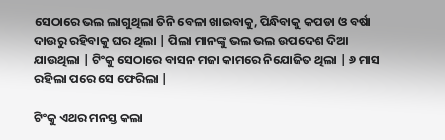ସେଠାରେ ଭଲ ଲାଗୁଥିଲା ତିନି ବେଳା ଖାଇବାକୁ, ପିନ୍ଧିବାକୁ କପଡା ଓ ବର୍ଷା ଦାଉରୁ ରହିବାକୁ ଘର ଥିଲା | ପିଲା ମାନଙ୍କୁ ଭଲ ଭଲ ଉପଦେଶ ଦିଆ ଯାଉଥିଲା | ଟିଂକୁ ସେଠାରେ ବାସନ ମଜା କାମରେ ନିଯୋଜିତ ଥିଲା | ୬ ମାସ ରହିଲା ପରେ ସେ ଫେରିଲା |

ଟିଂକୁ ଏଥର ମନସ୍ତ କଲା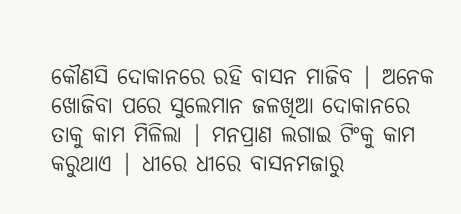କୌଣସି ଦୋକାନରେ ରହି ବାସନ ମାଜିବ | ଅନେକ ଖୋଜିବା ପରେ ସୁଲେମାନ ଜଳଖିଆ ଦୋକାନରେ ତାକୁ କାମ ମିଳିଲା | ମନପ୍ରାଣ ଲଗାଇ ଟିଂକୁ କାମ କରୁଥାଏ | ଧୀରେ ଧୀରେ ବାସନମଜାରୁ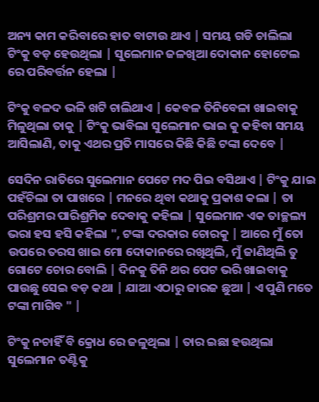ଅନ୍ୟ କାମ କରିବାରେ ହାତ ବାଟାଉ ଥାଏ | ସମୟ ଗଡି ଚାଲିଲା ଟିଂକୁ ବଡ଼ ହେଉଥିଲା | ସୁଲେମାନ ଜଳଖିଆ ଦୋକାନ ହୋଟେଲ ରେ ପରିବର୍ତ୍ତନ ହେଲା |

ଟିଂକୁ ବଳଦ ଭଳି ଖଟି ଚାଲିଥାଏ | କେବଳ ତିନିବେଳା ଖାଇବାକୁ ମିଳୁଥିଲା ତାକୁ | ଟିଂକୁ ଭାବିଲା ସୁଲେମାନ ଭାଇ କୁ କହିବା ସମୟ ଆସିଲାଣି, ତାକୁ ଏଥର ପ୍ରତି ମାସରେ କିଛି କିଛି ଟଙ୍କା ଦେବେ |

ସେଦିନ ରାତିରେ ସୁଲେମାନ ପେଟେ ମଦ ପିଇ ବସିଥାଏ | ଟିଂକୁ ଯାଇ ପହଁଚିଲା ତା ପାଖରେ | ମନରେ ଥିବା କଥାକୁ ପ୍ରକାଶ କଲା | ତା ପରିଶ୍ରମର ପାରିଶ୍ରମିକ ଦେବାକୁ କହିଲା | ସୁଲେମାନ ଏକ ତାଚ୍ଛଲ୍ୟ ଭରା ହସ ହସି କହିଲା ", ଟଙ୍କା ଦରକାର ଚୋରକୁ | ଆରେ ମୁଁ ତୋ ଉପରେ ତରସ ଖାଇ ମୋ ଦୋକାନରେ ରଖିଥିଲି, ମୁଁ ଜାଣିଥିଲି ତୁ ଗୋଟେ ଚୋର ବୋଲି | ଦିନକୁ ତିନି ଥର ପେଟ ଭରି ଖାଇବାକୁ ପାଉଛୁ ସେଇ ବଡ଼ କଥା | ଯାଆ ଏଠାରୁ ଜାରଜ ଛୁଆ | ଏ ପୁଣି ମତେ ଟଙ୍କା ମାଗିବ " |

ଟିଂକୁ ନଚାହିଁ ବି କ୍ରୋଧ ରେ ଜଳୁଥିଲା | ତାର ଇଛା ହଉଥିଲା ସୁଲେମାନ ତଣ୍ଟିକୁ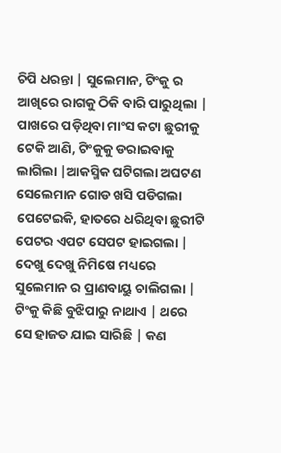ଚିପି ଧରନ୍ତା | ସୁଲେମାନ, ଟିଂକୁ ର ଆଖିରେ ରାଗକୁ ଠିକି ବାରି ପାରୁଥିଲା | ପାଖରେ ପଡ଼ିଥିବା ମାଂସ କଟା ଛୁରୀକୁ ଟେକି ଆଣି, ଟିଂକୁକୁ ଡରାଇବାକୁ ଲାଗିଲା |ଆକସ୍ମିକ ଘଟିଗଲା ଅଘଟଣ ସେଲେମାନ ଗୋଡ ଖସି ପଡିଗଲା ପେଟେଇକି, ହାତରେ ଧରିଥିବା ଛୁରୀଟି ପେଟର ଏପଟ ସେପଟ ହାଇଗଲା | ଦେଖୁ ଦେଖୁ ନିମିଷେ ମଧ୍ୟରେ ସୁଲେମାନ ର ପ୍ରାଣବାୟୁ ଚାଲିଗଲା | ଟିଂକୁ କିଛି ବୁଝିପାରୁ ନାଥାଏ | ଥରେ ସେ ହାଜତ ଯାଇ ସାରିଛି | କଣ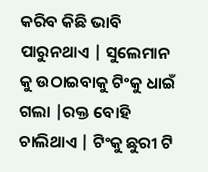କରିବ କିଛି ଭାବି ପାରୁନଥାଏ | ସୁଲେମାନ କୁ ଉଠାଇବାକୁ ଟିଂକୁ ଧାଇଁ ଗଲା |ରକ୍ତ ବୋହି ଚାଲିଥାଏ | ଟିଂକୁ ଛୁରୀ ଟି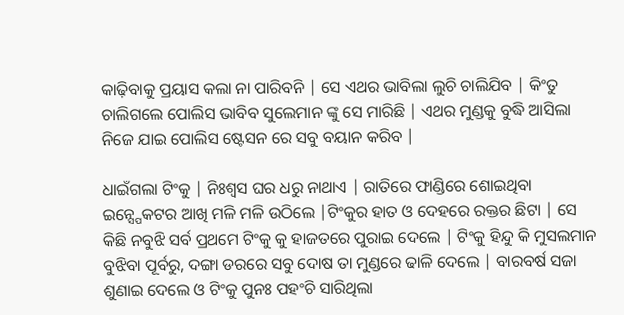କାଢ଼ିବାକୁ ପ୍ରୟାସ କଲା ନା ପାରିବନି | ସେ ଏଥର ଭାବିଲା ଲୁଚି ଚାଲିଯିବ | କିଂତୁ ଚାଲିଗଲେ ପୋଲିସ ଭାବିବ ସୁଲେମାନ ଙ୍କୁ ସେ ମାରିଛି | ଏଥର ମୁଣ୍ଡକୁ ବୁଦ୍ଧି ଆସିଲା ନିଜେ ଯାଇ ପୋଲିସ ଷ୍ଟେସନ ରେ ସବୁ ବୟାନ କରିବ |

ଧାଇଁଗଲା ଟିଂକୁ | ନିଃଶ୍ବସ ଘର ଧରୁ ନାଥାଏ | ରାତିରେ ଫାଣ୍ଡିରେ ଶୋଇଥିବା ଇନ୍ସ୍ପେକଟର ଆଖି ମଳି ମଳି ଉଠିଲେ |ଟିଂକୁର ହାତ ଓ ଦେହରେ ରକ୍ତର ଛିଟା | ସେ କିଛି ନବୁଝି ସର୍ବ ପ୍ରଥମେ ଟିଂକୁ କୁ ହାଜତରେ ପୁରାଇ ଦେଲେ | ଟିଂକୁ ହିନ୍ଦୁ କି ମୁସଲମାନ ବୁଝିବା ପୂର୍ବରୁ, ଦଙ୍ଗା ଡରରେ ସବୁ ଦୋଷ ତା ମୁଣ୍ଡରେ ଢାଳି ଦେଲେ | ବାରବର୍ଷ ସଜା ଶୁଣାଇ ଦେଲେ ଓ ଟିଂକୁ ପୁନଃ ପହଂଚି ସାରିଥିଲା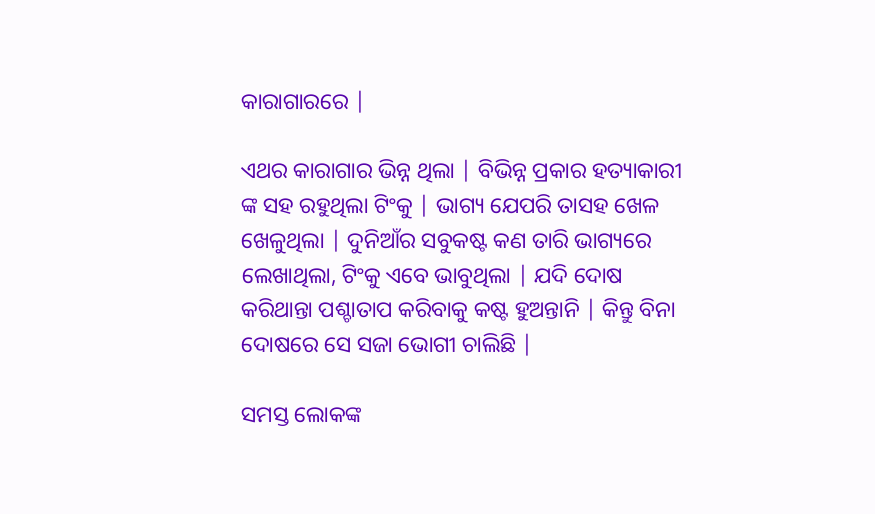କାରାଗାରରେ |

ଏଥର କାରାଗାର ଭିନ୍ନ ଥିଲା | ବିଭିନ୍ନ ପ୍ରକାର ହତ୍ୟାକାରୀ ଙ୍କ ସହ ରହୁଥିଲା ଟିଂକୁ | ଭାଗ୍ୟ ଯେପରି ତାସହ ଖେଳ ଖେଳୁଥିଲା | ଦୁନିଆଁର ସବୁକଷ୍ଟ କଣ ତାରି ଭାଗ୍ୟରେ ଲେଖାଥିଲା, ଟିଂକୁ ଏବେ ଭାବୁଥିଲା | ଯଦି ଦୋଷ କରିଥାନ୍ତା ପଶ୍ଚାତାପ କରିବାକୁ କଷ୍ଟ ହୁଅନ୍ତାନି | କିନ୍ତୁ ବିନା ଦୋଷରେ ସେ ସଜା ଭୋଗୀ ଚାଲିଛି |

ସମସ୍ତ ଲୋକଙ୍କ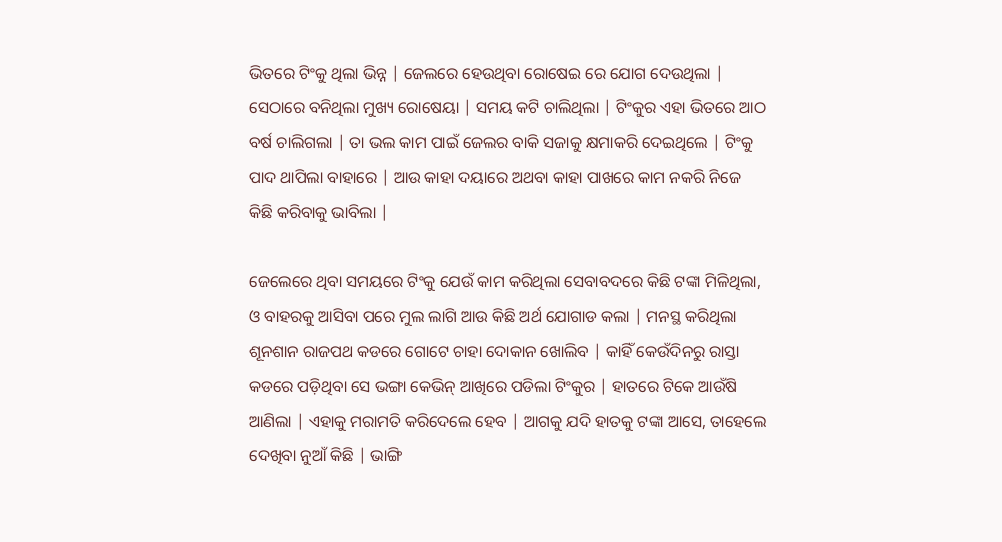ଭିତରେ ଟିଂକୁ ଥିଲା ଭିନ୍ନ | ଜେଲରେ ହେଉଥିବା ରୋଷେଇ ରେ ଯୋଗ ଦେଉଥିଲା | ସେଠାରେ ବନିଥିଲା ମୁଖ୍ୟ ରୋଷେୟା | ସମୟ କଟି ଚାଲିଥିଲା | ଟିଂକୁର ଏହା ଭିତରେ ଆଠ ବର୍ଷ ଚାଲିଗଲା | ତା ଭଲ କାମ ପାଇଁ ଜେଲର ବାକି ସଜାକୁ କ୍ଷମାକରି ଦେଇଥିଲେ | ଟିଂକୁ ପାଦ ଥାପିଲା ବାହାରେ | ଆଉ କାହା ଦୟାରେ ଅଥବା କାହା ପାଖରେ କାମ ନକରି ନିଜେ କିଛି କରିବାକୁ ଭାବିଲା |

ଜେଲେରେ ଥିବା ସମୟରେ ଟିଂକୁ ଯେଉଁ କାମ କରିଥିଲା ସେବାବଦରେ କିଛି ଟଙ୍କା ମିଳିଥିଲା, ଓ ବାହରକୁ ଆସିବା ପରେ ମୁଲ ଲାଗି ଆଉ କିଛି ଅର୍ଥ ଯୋଗାଡ କଲା | ମନସ୍ଥ କରିଥିଲା ଶୂନଶାନ ରାଜପଥ କଡରେ ଗୋଟେ ଚାହା ଦୋକାନ ଖୋଲିବ | କାହିଁ କେଉଁଦିନରୁ ରାସ୍ତା କଡରେ ପଡ଼ିଥିବା ସେ ଭଙ୍ଗା କେଭିନ୍ ଆଖିରେ ପଡିଲା ଟିଂକୁର | ହାତରେ ଟିକେ ଆଉଁଷି ଆଣିଲା | ଏହାକୁ ମରାମତି କରିଦେଲେ ହେବ | ଆଗକୁ ଯଦି ହାତକୁ ଟଙ୍କା ଆସେ, ତାହେଲେ ଦେଖିବା ନୁଆଁ କିଛି | ଭାଙ୍ଗି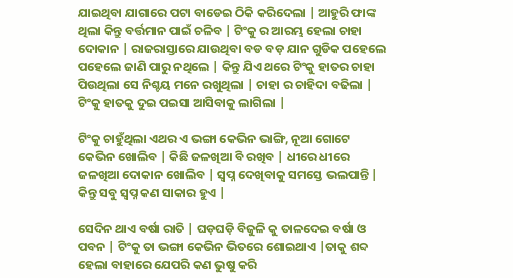ଯାଇଥିବା ଯାଗାରେ ପଟା ବାଡେଇ ଠିକି କରିଦେଲା | ଆହୁରି ଫାଙ୍କ ଥିଲା କିନ୍ତୁ ବର୍ତ୍ତମାନ ପାଇଁ ଚଳିବ | ଟିଂକୁ ର ଆରମ୍ଭ ହେଲା ଚାହା ଦୋକାନ | ରାଜରାସ୍ତାରେ ଯାଉଥିବା ବଡ ବଡ଼ ଯାନ ଗୁଡିକ ପହେଲେ ପହେଲେ ଜାଣି ପାରୁ ନଥିଲେ | କିନ୍ତୁ ଯିଏ ଥରେ ଟିଂକୁ ହାତର ଚାହା ପିଉଥିଲା ସେ ନିଶ୍ଚୟ ମନେ ରଖୁଥିଲା | ଚାହା ର ଚାହିଦା ବଢିଲା | ଟିଂକୁ ହାତକୁ ଦୁଇ ପଇସା ଆସିବାକୁ ଲାଗିଲା |

ଟିଂକୁ ଚାହୁଁଥିଲା ଏଥର ଏ ଭଙ୍ଗା କେଭିନ ଭାଙ୍ଗି, ନୂଆ ଗୋଟେ କେଭିନ ଖୋଲିବ | କିଛି ଜଳଖିଆ ବି ରଖିବ | ଧୀରେ ଧୀରେ ଜଳଖିଆ ଦୋକାନ ଖୋଲିବ | ସ୍ୱପ୍ନ ଦେଖିବାକୁ ସମସ୍ତେ ଭଲପାନ୍ତି | କିନ୍ତୁ ସବୁ ସ୍ୱପ୍ନ କଣ ସାକାର ହୁଏ |

ସେଦିନ ଥାଏ ବର୍ଷା ରାତି | ଘଡ଼ଘଡ଼ି ବିଜୁଳି କୁ ତାଳଦେଇ ବର୍ଷା ଓ ପବନ | ଟିଂକୁ ତା ଭଙ୍ଗା କେଭିନ ଭିତରେ ଶୋଇଥାଏ |ତାକୁ ଶବ୍ଦ ହେଲା ବାହାରେ ଯେପରି କଣ ଭୁଷୁ କରି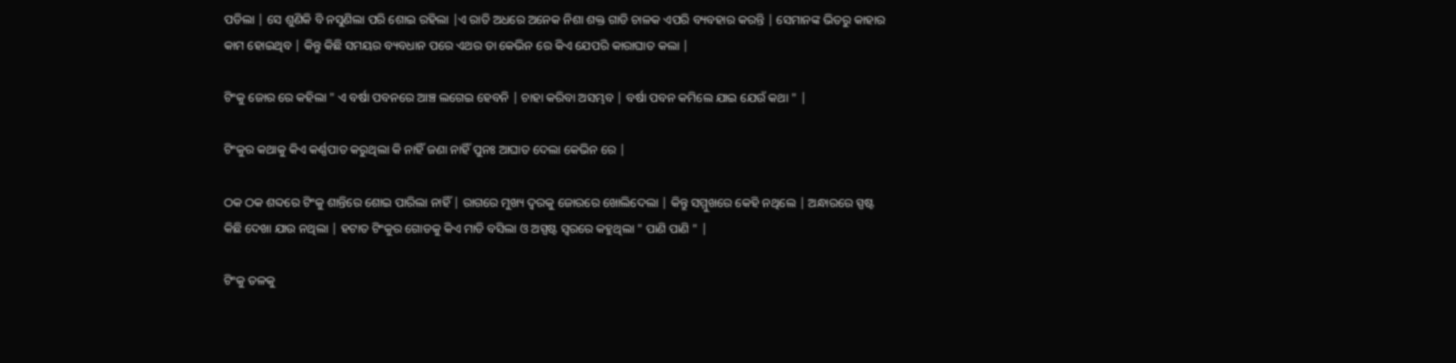ପଡିଲା | ସେ ଶୁଣିକି ବି ନସୁଣିଲା ପରି ଶୋଇ ରହିଲା |ଏ ରାତି ଅଧରେ ଅନେକ ନିଶା ଶକ୍ତ ଗାଡି ଚାଳକ ଏପରି ବ୍ୟବହାର କରନ୍ତି | ସେମାନଙ୍କ ଭିତରୁ କାହାର କାମ ହୋଇଥିବ | କିନ୍ତୁ କିଛି ସମୟର ବ୍ୟବଧାନ ପରେ ଏଥର ତା କେଭିନ ରେ କିଏ ଯେପରି କାରାଘାତ କଲା |

ଟିଂକୁ ଜୋର ରେ କହିଲା " ଏ ବର୍ଷା ପବନରେ ଆଞ୍ଚ ଲଗେଇ ହେବନି | ଚାହା କରିବା ଅସମ୍ଭବ | ବର୍ଷା ପବନ କମିଲେ ଯାଇ ଯେଉଁ କଥା " |

ଟିଂକୁର କଥାକୁ କିଏ କର୍ଣ୍ଣପାତ କରୁଥିଲା କି ନାହିଁ ଜଣା ନାହିଁ ପୁନଃ ଆଘାତ ଦେଲା କେଭିନ ରେ |

ଠକ ଠକ ଶବ୍ଦରେ ଟିଂକୁ ଶାନ୍ତିରେ ଶୋଇ ପାରିଲା ନାହିଁ | ରାଗରେ ମୁଖ୍ୟ ଦ୍ୱରକୁ ଜୋରରେ ଖୋଲିଦେଲା | କିନ୍ତୁ ସମ୍ମୁଖରେ କେହି ନଥିଲେ | ଅନ୍ଧାରରେ ସ୍ପଷ୍ଟ କିଛି ଦେଖା ଯାଉ ନଥିଲା | ହଟାତ ଟିଂକୁର ଗୋଡକୁ କିଏ ମାଡି ବସିଲା ଓ ଅସ୍ପଷ୍ଟ ସ୍ୱରରେ କହୁଥିଲା " ପାଣି ପାଣି " |

ଟିଂକୁ ତଳକୁ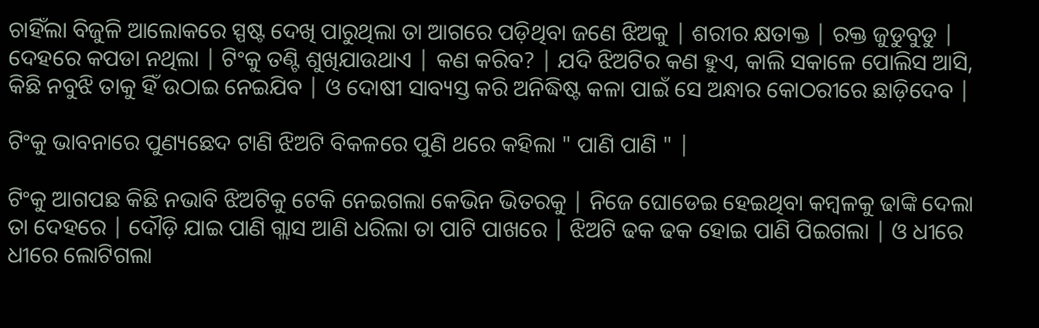ଚାହିଁଲା ବିଜୁଳି ଆଲୋକରେ ସ୍ପଷ୍ଟ ଦେଖି ପାରୁଥିଲା ତା ଆଗରେ ପଡ଼ିଥିବା ଜଣେ ଝିଅକୁ | ଶରୀର କ୍ଷତାକ୍ତ | ରକ୍ତ ଜୁଡୁବୁଡୁ | ଦେହରେ କପଡା ନଥିଲା | ଟିଂକୁ ତଣ୍ଟି ଶୁଖିଯାଉଥାଏ | କଣ କରିବ? | ଯଦି ଝିଅଟିର କଣ ହୁଏ, କାଲି ସକାଳେ ପୋଲିସ ଆସି, କିଛି ନବୁଝି ତାକୁ ହିଁ ଉଠାଇ ନେଇଯିବ | ଓ ଦୋଷୀ ସାବ୍ୟସ୍ତ କରି ଅନିଦ୍ଧିଷ୍ଟ କଳା ପାଇଁ ସେ ଅନ୍ଧାର କୋଠରୀରେ ଛାଡ଼ିଦେବ |

ଟିଂକୁ ଭାବନାରେ ପୁଣ୍ୟଛେଦ ଟାଣି ଝିଅଟି ବିକଳରେ ପୁଣି ଥରେ କହିଲା " ପାଣି ପାଣି " |

ଟିଂକୁ ଆଗପଛ କିଛି ନଭାବି ଝିଅଟିକୁ ଟେକି ନେଇଗଲା କେଭିନ ଭିତରକୁ | ନିଜେ ଘୋଡେଇ ହେଇଥିବା କମ୍ବଳକୁ ଢାଙ୍କି ଦେଲା ତା ଦେହରେ | ଦୌଡ଼ି ଯାଇ ପାଣି ଗ୍ଲାସ ଆଣି ଧରିଲା ତା ପାଟି ପାଖରେ | ଝିଅଟି ଢକ ଢକ ହୋଇ ପାଣି ପିଇଗଲା | ଓ ଧୀରେ ଧୀରେ ଲୋଟିଗଲା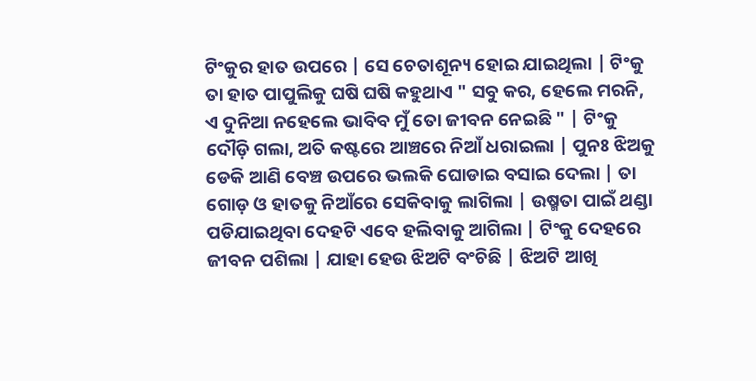ଟିଂକୁର ହାତ ଉପରେ | ସେ ଚେତାଶୂନ୍ୟ ହୋଇ ଯାଇଥିଲା | ଟିଂକୁ ତା ହାତ ପାପୁଲିକୁ ଘଷି ଘଷି କହୁଥାଏ " ସବୁ କର, ହେଲେ ମରନି, ଏ ଦୁନିଆ ନହେଲେ ଭାବିବ ମୁଁ ତୋ ଜୀବନ ନେଇଛି " | ଟିଂକୁ ଦୌଡ଼ି ଗଲା, ଅତି କଷ୍ଟରେ ଆଞ୍ଚରେ ନିଆଁ ଧରାଇଲା | ପୁନଃ ଝିଅକୁ ଡେକି ଆଣି ବେଞ୍ଚ ଉପରେ ଭଲକି ଘୋଡାଇ ବସାଇ ଦେଲା | ତା ଗୋଡ଼ ଓ ହାତକୁ ନିଆଁରେ ସେକିବାକୁ ଲାଗିଲା | ଉଷ୍ମତା ପାଇଁ ଥଣ୍ଡା ପଡିଯାଇଥିବା ଦେହଟି ଏବେ ହଲିବାକୁ ଆଗିଲା | ଟିଂକୁ ଦେହରେ ଜୀବନ ପଶିଲା | ଯାହା ହେଉ ଝିଅଟି ବଂଚିଛି | ଝିଅଟି ଆଖି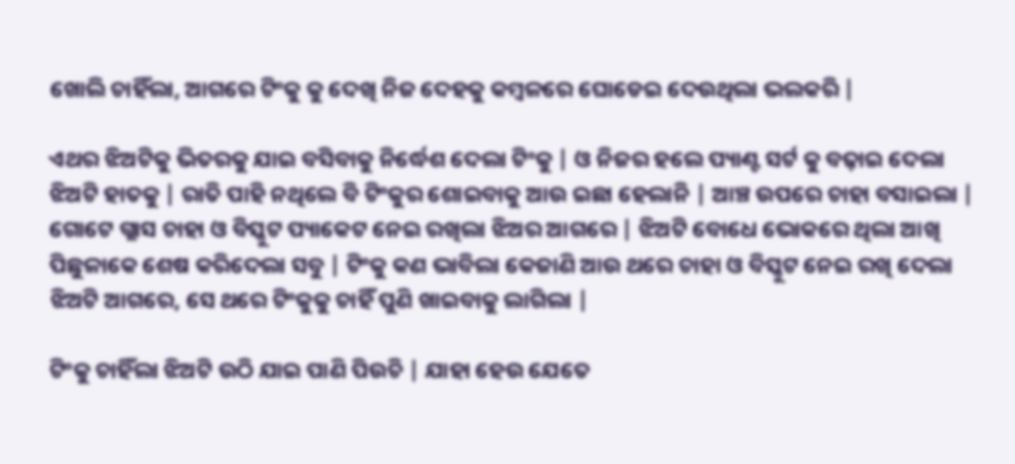ଖୋଲି ଚାହିଁଲା, ଆଗରେ ଟିଂକୁ କୁ ଦେଖି ନିଜ ଦେହକୁ କମ୍ବଳରେ ଘୋଡେଇ ଦେଉଥିଲା ଭଲକରି |

ଏଥର ଝିଅଟିକୁ ଭିତରକୁ ଯାଇ ବସିବାକୁ ନିର୍ଦ୍ଧେଶ ଦେଲା ଟିଂକୁ | ଓ ନିଜର ହଲେ ପ୍ୟାଣ୍ଟ ସର୍ଟ କୁ ବଢ଼ାଇ ଦେଲା ଝିଅଟି ହାତକୁ | ରାତି ପାହି ନଥିଲେ ବି ଟିଂକୁର ଶୋଇବାକୁ ଆଉ ଇଛା ହେଲାନି | ଆଞ୍ଚ ଉପରେ ଚାହା ବସାଇଲା | ଗୋଟେ ଗ୍ଲାସ ଚାହା ଓ ବିସ୍କୁଟ ପ୍ୟାକେଟ ନେଇ ରଖିଲା ଝିଅର ଆଗରେ | ଝିଅଟି ବୋଧେ ଭୋକରେ ଥିଲା ଆଖି ପିଛୁଳାକେ ଶେଷ କରିଦେଲା ସବୁ | ଟିଂକୁ କଣ ଭାବିଲା କେଜାଣି ଆଉ ଥରେ ଚାହା ଓ ବିସ୍କୁଟ ନେଇ ରଖି ଦେଲା ଝିଅଟି ଆଗରେ, ସେ ଥରେ ଟିଂକୁକୁ ଚାହିଁ ପୁଣି ଖାଇବାକୁ ଲାଗିଲା |

ଟିଂକୁ ଚାହିଁଲା ଝିଅଟି ଉଠି ଯାଇ ପାଣି ପିଉଚି | ଯାହା ହେଉ ଯେତେ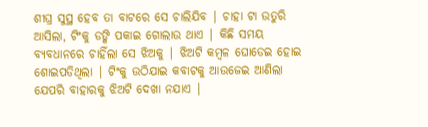ଶୀଘ୍ର ସୁସ୍ଥ ହେବ ତା ବାଟରେ ସେ ଚାଲିଯିବ | ଚାହା ଟା ଉତୁରି ଆସିଲା, ଟିଂକୁ ଡଙ୍କି ପକାଇ ଗୋଲାଉ ଥାଏ | କିଛି ସମୟ ବ୍ୟବଧାନରେ ଚାହିଁଲା ସେ ଝିଅକୁ | ଝିଅଟି କମ୍ବଳ ଘୋଡେଇ ହୋଇ ଶୋଇପଡିଥିଲା | ଟିଂକୁ ଉଠିଯାଇ କବାଟକୁ ଆଉଜେଇ ଆଣିଲା ଯେପରି ବାହାରକୁ ଝିଅଟି ଦେଖା ନଯାଏ |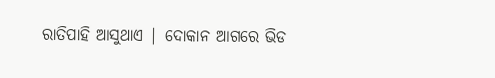ରାତିପାହି ଆସୁଥାଏ | ଦୋକାନ ଆଗରେ ଭିଡ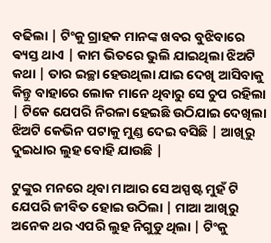ବଢିଲା | ଟିଂକୁ ଗ୍ରାହକ ମାନଙ୍କ ଖବର ବୁଝିବାରେ ଵ୍ୟସ୍ତ ଥାଏ | କାମ ଭିତରେ ଭୁଲି ଯାଇଥିଲା ଝିଅଟି କଥା | ତାର ଇଚ୍ଛା ହେଉଥିଲା ଯାଇ ଦେଖି ଆସିବାକୁ କିନ୍ତୁ ବାହାରେ ଲୋକ ମାନେ ଥିବାରୁ ସେ ଚୁପ ରହିଲା | ଟିକେ ଯେପରି ନିରଳା ହେଇଛି ଉଠିଯାଇ ଦେଖିଲା ଝିଅଟି କେଭିନ ପଟାକୁ ମୁଣ୍ଡ ଦେଇ ବସିଛି | ଆଖିରୁ ଦୁଇଧାର ଲୁହ ବୋହି ଯାଉଛି |

ଟୁଙ୍କୁର ମନରେ ଥିବା ମାଆର ସେ ଅସ୍ପଷ୍ଟ ମୁହଁ ଟି ଯେପରି ଜୀବିତ ହୋଇ ଉଠିଲା | ମାଆ ଆଖିରୁ ଅନେକ ଥର ଏପରି ଲୁହ ନିଗୁଡୁ ଥିଲା | ଟିଂକୁ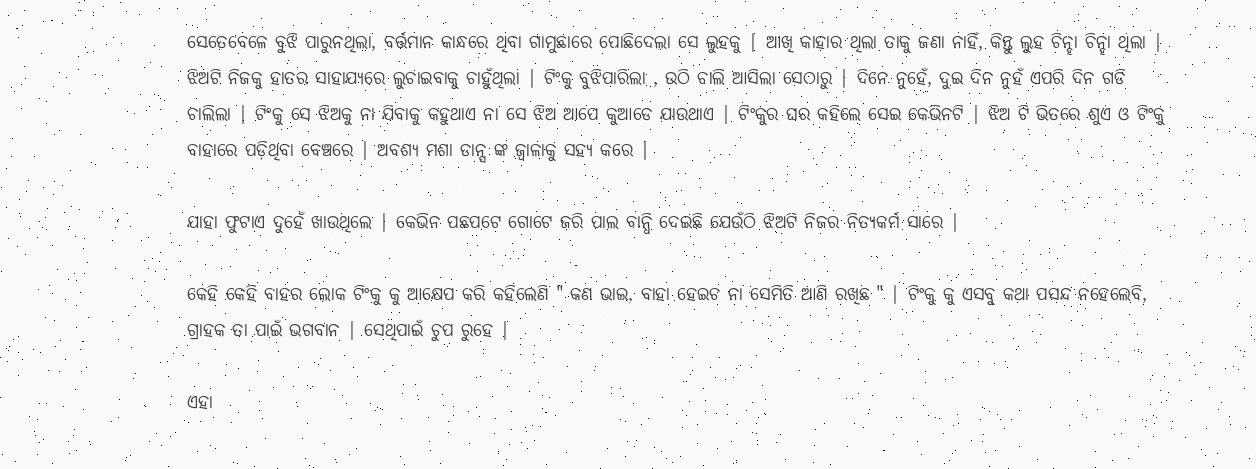ସେତେବେଳେ ବୁଝି ପାରୁନଥିଲା, ବର୍ତ୍ତମାନ କାନ୍ଧରେ ଥିବା ଗାମୁଛାରେ ପୋଛିଦେଲା ସେ ଲୁହକୁ | ଆଖି କାହାର ଥିଲା ତାକୁ ଜଣା ନାହିଁ, କିନ୍ତୁ ଲୁହ ଚିନ୍ହା ଚିନ୍ହା ଥିଲା | ଝିଅଟି ନିଜକୁ ହାତର ସାହାଯ୍ୟରେ ଲୁଚାଇବାକୁ ଚାହୁଁଥିଲା | ଟିଂକୁ ବୁଝିପାରିଲା , ଉଠି ଚାଲି ଆସିଲା ସେଠାରୁ | ଦିନେ ନୁହେଁ, ଦୁଇ ଦିନ ନୁହଁ ଏପରି ଦିନ ଗଡି ଚାଲିଲା | ଟିଂକୁ ସେ ଝିଅକୁ ନା ଯିବାକୁ କହୁଥାଏ ନା ସେ ଝିଅ ଆପେ କୁଆଡେ ଯାଉଥାଏ | ଟିଂକୁର ଘର କହିଲେ ସେଇ କେଭିନଟି | ଝିଅ ଟି ଭିତରେ ଶୁଏ ଓ ଟିଂକୁ ବାହାରେ ପଡ଼ିଥିବା ବେଞ୍ଚରେ | ଅବଶ୍ୟ ମଶା ଡାନ୍ସ ଙ୍କ ଜ୍ୱାଳାକୁ ସହ୍ୟ କରେ |

ଯାହା ଫୁଟାଏ ଦୁହେଁ ଖାଉଥିଲେ | କେଭିନ ପଛପଟେ ଗୋଟେ ଜରି ପାଲ ବାନ୍ଧି ଦେଇଛି ଯେଉଁଠି ଝିଅଟି ନିଜର ନିତ୍ୟକର୍ମ ସାରେ |

କେହି କେହି ବାହର ଲୋକ ଟିଂକୁ କୁ ଆକ୍ଷେପ କରି କହିଲେଣି " କଣ ଭାଇ, ବାହା ହେଇଚ ନା ସେମିତି ଆଣି ରଖିଛ " | ଟିଂକୁ କୁ ଏସବୁ କଥା ପସନ୍ଦ ନହେଲେବି, ଗ୍ରାହକ ତା ପାଇଁ ଭଗବାନ | ସେଥିପାଇଁ ଚୁପ ରୁହେ |

ଏହା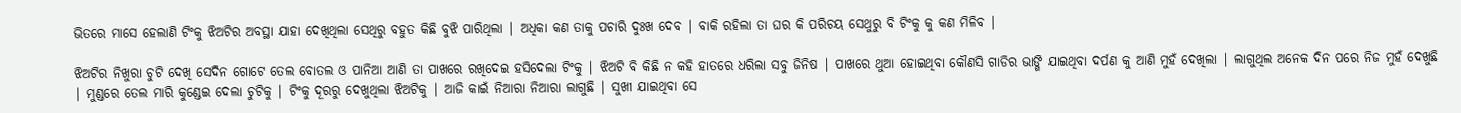ଭିତରେ ମାସେ ହେଲାଣି ଟିଂକୁ ଝିଅଟିର ଅବସ୍ଥା ଯାହା ଦେଖିଥିଲା ସେଥିରୁ ବହୁତ କିଛି ବୁଝି ପାରିଥିଲା | ଅଧିକା କଣ ତାକୁ ପଚାରି ଦୁଃଖ ଦେବ | ବାକି ରହିଲା ତା ଘର କି ପରିଚୟ ସେଥୁରୁ ବି ଟିଂକୁ କୁ କଣ ମିଳିବ |

ଝିଅଟିର ନିଖୁରା ଚୁଟି ଦେଖି ସେଦିନ ଗୋଟେ ତେଲ ବୋତଲ ଓ ପାନିଆ ଆଣି ତା ପାଖରେ ରଖିଦେଇ ହସିଦେଲା ଟିଂକୁ | ଝିଅଟି ବି କିଛି ନ କହି ହାତରେ ଧରିଲା ସବୁ ଜିନିଷ | ପାଖରେ ଥୁଆ ହୋଇଥିବା କୌଣସି ଗାଡିର ଭାଙ୍ଗି ଯାଇଥିବା ଦର୍ପଣ କୁ ଆଣି ମୁହଁ ଦେଖିଲା | ଲାଗୁଥିଲ ଅନେକ ଦିନ ପରେ ନିଜ ମୁହଁ ଦେଖୁଛି | ମୁଣ୍ଡରେ ତେଲ ମାରି କୁଣ୍ଡେଇ ଦେଲା ଚୁଟିକୁ | ଟିଂକୁ ଦୂରରୁ ଦେଖୁଥିଲା ଝିଅଟିକୁ | ଆଜି କାଇଁ ନିଆରା ନିଆରା ଲାଗୁଛି | ସୁଖୀ ଯାଇଥିବା ସେ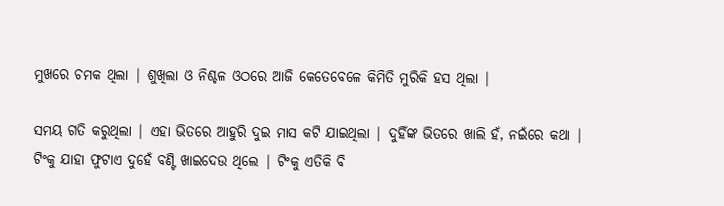ମୁଖରେ ଚମକ ଥିଲା | ଶୁଖିଲା ଓ ନିଶ୍ଚଳ ଓଠରେ ଆଜି କେତେବେଳେ କିମିତି ମୁରିକି ହସ ଥିଲା |

ସମୟ ଗତି କରୁଥିଲା | ଏହା ଭିତରେ ଆହୁରି ଦୁଇ ମାସ କଟି ଯାଇଥିଲା | ଦୁହିଁଙ୍କ ଭିତରେ ଖାଲି ହଁ, ନଇଁରେ କଥା | ଟିଂକୁ ଯାହା ଫୁଟାଏ ଦୁହେଁ ବଣ୍ଟି ଖାଇଦେଉ ଥିଲେ | ଟିଂକୁ ଏତିକି ବି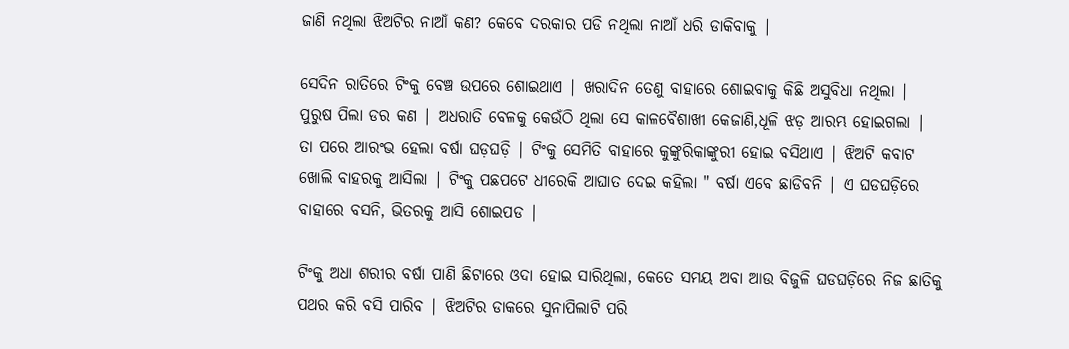ଜାଣି ନଥିଲା ଝିଅଟିର ନାଆଁ କଣ? କେବେ ଦରକାର ପଡି ନଥିଲା ନାଆଁ ଧରି ଡାକିବାକୁ |

ସେଦିନ ରାତିରେ ଟିଂକୁ ବେଞ୍ଚ ଉପରେ ଶୋଇଥାଏ | ଖରାଦିନ ତେଣୁ ବାହାରେ ଶୋଇବାକୁ କିଛି ଅସୁବିଧା ନଥିଲା | ପୁରୁଷ ପିଲା ଡର କଣ | ଅଧରାତି ବେଳକୁ କେଉଁଠି ଥିଲା ସେ କାଳବୈଶାଖୀ କେଜାଣି,ଧୂଳି ଝଡ଼ ଆରମ୍ଭ ହୋଇଗଲା | ତା ପରେ ଆରଂଭ ହେଲା ବର୍ଷା ଘଡ଼ଘଡ଼ି | ଟିଂକୁ ସେମିତି ବାହାରେ କୁଙ୍କୁରିକାଙ୍କୁରୀ ହୋଇ ବସିଥାଏ | ଝିଅଟି କବାଟ ଖୋଲି ବାହରକୁ ଆସିଲା | ଟିଂକୁ ପଛପଟେ ଧୀରେକି ଆଘାତ ଦେଇ କହିଲା " ବର୍ଷା ଏବେ ଛାଡିବନି | ଏ ଘଡଘଡ଼ିରେ ବାହାରେ ବସନି, ଭିତରକୁ ଆସି ଶୋଇପଡ |

ଟିଂକୁ ଅଧା ଶରୀର ବର୍ଷା ପାଣି ଛିଟାରେ ଓଦା ହୋଇ ସାରିଥିଲା, କେତେ ସମୟ ଅବା ଆଉ ବିଜୁଳି ଘଡଘଡ଼ିରେ ନିଜ ଛାତିକୁ ପଥର କରି ବସି ପାରିବ | ଝିଅଟିର ଡାକରେ ସୁନାପିଲାଟି ପରି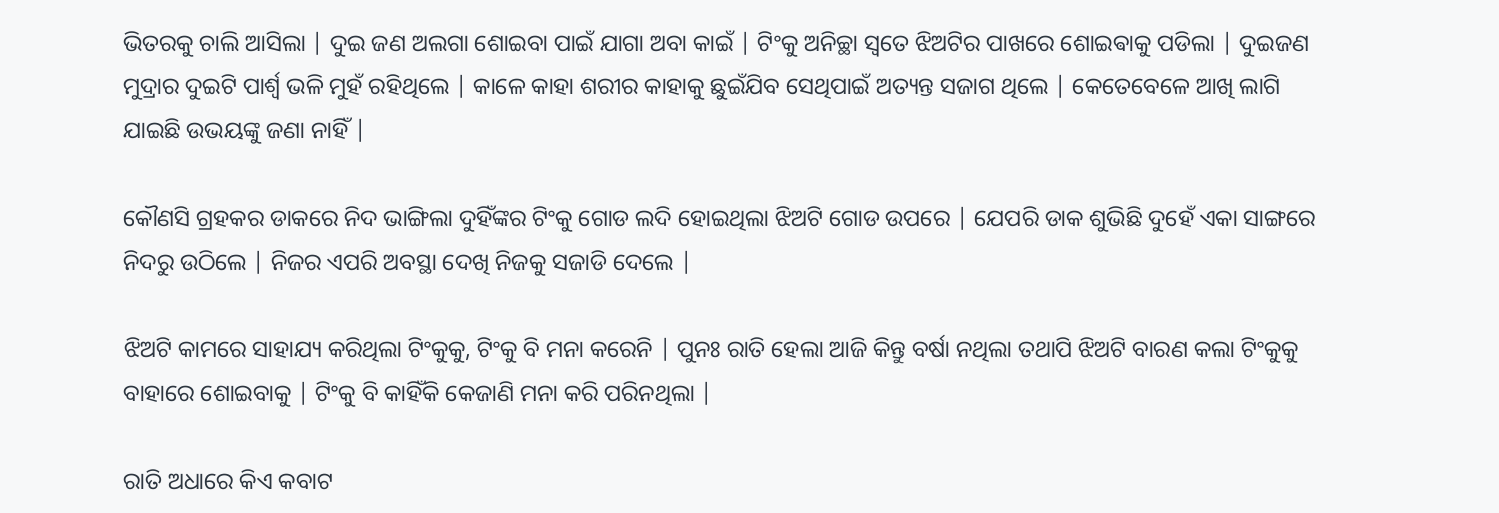ଭିତରକୁ ଚାଲି ଆସିଲା | ଦୁଇ ଜଣ ଅଲଗା ଶୋଇବା ପାଇଁ ଯାଗା ଅବା କାଇଁ | ଟିଂକୁ ଅନିଚ୍ଛା ସ୍ୱତେ ଝିଅଟିର ପାଖରେ ଶୋଇଵାକୁ ପଡିଲା | ଦୁଇଜଣ ମୁଦ୍ରାର ଦୁଇଟି ପାର୍ଶ୍ୱ ଭଳି ମୁହଁ ରହିଥିଲେ | କାଳେ କାହା ଶରୀର କାହାକୁ ଛୁଇଁଯିବ ସେଥିପାଇଁ ଅତ୍ୟନ୍ତ ସଜାଗ ଥିଲେ | କେତେବେଳେ ଆଖି ଲାଗି ଯାଇଛି ଉଭୟଙ୍କୁ ଜଣା ନାହିଁ |

କୌଣସି ଗ୍ରହକର ଡାକରେ ନିଦ ଭାଙ୍ଗିଲା ଦୁହିଁଙ୍କର ଟିଂକୁ ଗୋଡ ଲଦି ହୋଇଥିଲା ଝିଅଟି ଗୋଡ ଉପରେ | ଯେପରି ଡାକ ଶୁଭିଛି ଦୁହେଁ ଏକା ସାଙ୍ଗରେ ନିଦରୁ ଉଠିଲେ | ନିଜର ଏପରି ଅବସ୍ଥା ଦେଖି ନିଜକୁ ସଜାଡି ଦେଲେ |

ଝିଅଟି କାମରେ ସାହାଯ୍ୟ କରିଥିଲା ଟିଂକୁକୁ, ଟିଂକୁ ବି ମନା କରେନି | ପୁନଃ ରାତି ହେଲା ଆଜି କିନ୍ତୁ ବର୍ଷା ନଥିଲା ତଥାପି ଝିଅଟି ବାରଣ କଲା ଟିଂକୁକୁ ବାହାରେ ଶୋଇବାକୁ | ଟିଂକୁ ବି କାହିଁକି କେଜାଣି ମନା କରି ପରିନଥିଲା |

ରାତି ଅଧାରେ କିଏ କବାଟ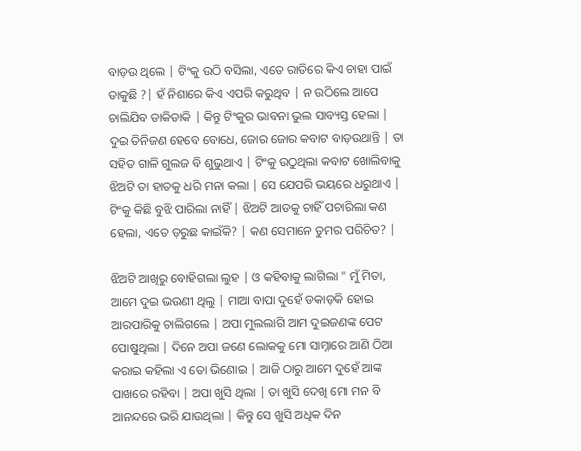ବାଡ଼ଉ ଥିଲେ | ଟିଂକୁ ଉଠି ବସିଲା, ଏତେ ରାତିରେ କିଏ ଚାହା ପାଇଁ ଡାକୁଛି ?| ହଁ ନିଶାରେ କିଏ ଏପରି କରୁଥିବ | ନ ଉଠିଲେ ଆପେ ଚାଲିଯିବ ଡାକିଡାକି | କିନ୍ତୁ ଟିଂକୁର ଭାବନା ଭୁଲ ସାବ୍ୟସ୍ତ ହେଲା | ଦୁଇ ତିନିଜଣ ହେବେ ବୋଧେ, ଜୋର ଜୋର କବାଟ ବାଡ଼ଉଥାନ୍ତି | ତା ସହିତ ଗାଳି ଗୁଲଜ ବି ଶୁଭୁଥାଏ | ଟିଂକୁ ଉଠୁଥିଲା କବାଟ ଖୋଲିବାକୁ ଝିଅଟି ତା ହାତକୁ ଧରି ମନା କଲା | ସେ ଯେପରି ଭୟରେ ଧରୁଥାଏ | ଟିଂକୁ କିଛି ବୁଝି ପାରିଲା ନାହିଁ | ଝିଅଟି ଆଡକୁ ଚାହିଁ ପଚାରିଲା କଣ ହେଲା, ଏତେ ଡ଼ରୁଛ କାଇଁକି? | କଣ ସେମାନେ ତୁମର ପରିଚିତ? |

ଝିଅଟି ଆଖିରୁ ବୋହିଗଲା ଲୁହ | ଓ କହିବାକୁ ଲାଗିଲା " ମୁଁ ମିତା, ଆମେ ଦୁଇ ଭଉଣୀ ଥିଲୁ | ମାଆ ବାପା ଦୁହେଁ ଡକାଡ଼କି ହୋଇ ଆରପାରିକୁ ଚାଲିଗଲେ | ଅପା ମୁଲଲାଗି ଆମ ଦୁଇଜଣଙ୍କ ପେଟ ପୋଷୁଥିଲା | ଦିନେ ଅପା ଜଣେ ଲୋକକୁ ମୋ ସାମ୍ନାରେ ଆଣି ଠିଆ କରାଇ କହିଲା ଏ ତୋ ଭିଣୋଇ | ଆଜି ଠାରୁ ଆମେ ଦୁହେଁ ଆଙ୍କ ପାଖରେ ରହିବା | ଅପା ଖୁସି ଥିଲା | ତା ଖୁସି ଦେଖି ମୋ ମନ ବି ଆନନ୍ଦରେ ଭରି ଯାଉଥିଲା | କିନ୍ତୁ ସେ ଖୁସି ଅଧିକ ଦିନ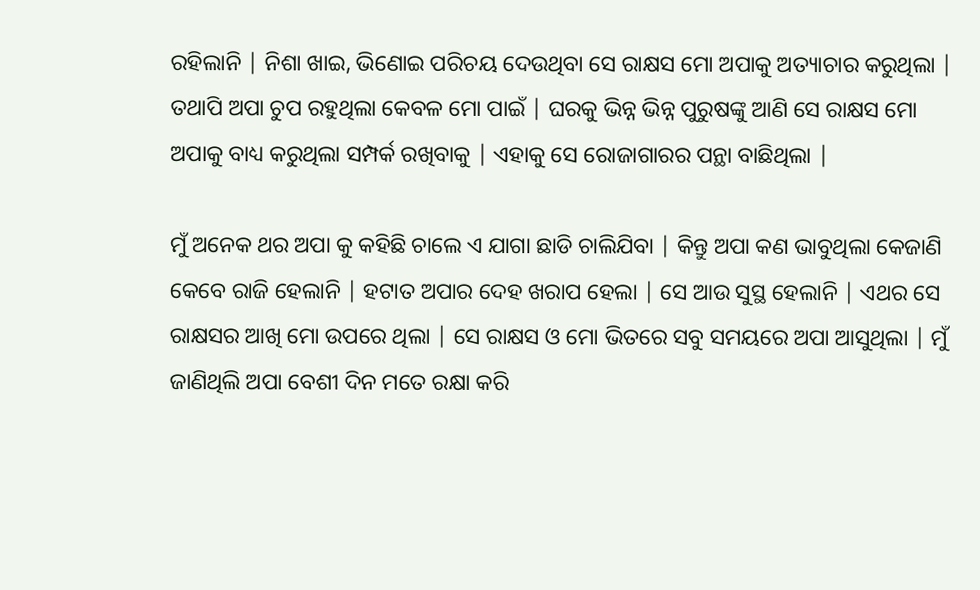ରହିଲାନି | ନିଶା ଖାଇ, ଭିଣୋଇ ପରିଚୟ ଦେଉଥିବା ସେ ରାକ୍ଷସ ମୋ ଅପାକୁ ଅତ୍ୟାଚାର କରୁଥିଲା | ତଥାପି ଅପା ଚୁପ ରହୁଥିଲା କେବଳ ମୋ ପାଇଁ | ଘରକୁ ଭିନ୍ନ ଭିନ୍ନ ପୁରୁଷଙ୍କୁ ଆଣି ସେ ରାକ୍ଷସ ମୋ ଅପାକୁ ବାଧ୍ୟ କରୁଥିଲା ସମ୍ପର୍କ ରଖିବାକୁ | ଏହାକୁ ସେ ରୋଜାଗାରର ପନ୍ଥା ବାଛିଥିଲା |

ମୁଁ ଅନେକ ଥର ଅପା କୁ କହିଛି ଚାଲେ ଏ ଯାଗା ଛାଡି ଚାଲିଯିବା | କିନ୍ତୁ ଅପା କଣ ଭାବୁଥିଲା କେଜାଣି କେବେ ରାଜି ହେଲାନି | ହଟାତ ଅପାର ଦେହ ଖରାପ ହେଲା | ସେ ଆଉ ସୁସ୍ଥ ହେଲାନି | ଏଥର ସେ ରାକ୍ଷସର ଆଖି ମୋ ଉପରେ ଥିଲା | ସେ ରାକ୍ଷସ ଓ ମୋ ଭିତରେ ସବୁ ସମୟରେ ଅପା ଆସୁଥିଲା | ମୁଁ ଜାଣିଥିଲି ଅପା ବେଶୀ ଦିନ ମତେ ରକ୍ଷା କରି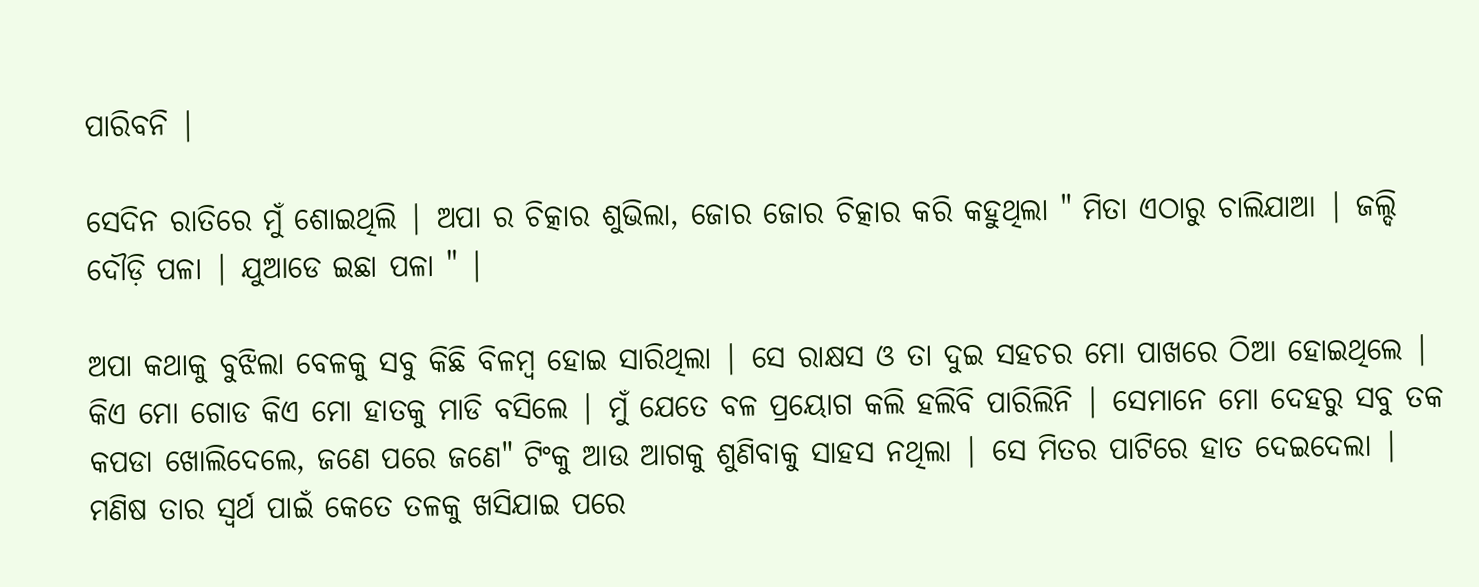ପାରିବନି |

ସେଦିନ ରାତିରେ ମୁଁ ଶୋଇଥିଲି | ଅପା ର ଚିତ୍କାର ଶୁଭିଲା, ଜୋର ଜୋର ଚିତ୍କାର କରି କହୁଥିଲା " ମିତା ଏଠାରୁ ଚାଲିଯାଆ | ଜଲ୍ଦି ଦୌଡ଼ି ପଳା | ଯୁଆଡେ ଇଛା ପଳା " |

ଅପା କଥାକୁ ବୁଝିଲା ବେଳକୁ ସବୁ କିଛି ବିଳମ୍ବ ହୋଇ ସାରିଥିଲା | ସେ ରାକ୍ଷସ ଓ ତା ଦୁଇ ସହଚର ମୋ ପାଖରେ ଠିଆ ହୋଇଥିଲେ | କିଏ ମୋ ଗୋଡ କିଏ ମୋ ହାତକୁ ମାଡି ବସିଲେ | ମୁଁ ଯେତେ ବଳ ପ୍ରୟୋଗ କଲି ହଲିବି ପାରିଲିନି | ସେମାନେ ମୋ ଦେହରୁ ସବୁ ତକ କପଡା ଖୋଲିଦେଲେ, ଜଣେ ପରେ ଜଣେ" ଟିଂକୁ ଆଉ ଆଗକୁ ଶୁଣିବାକୁ ସାହସ ନଥିଲା | ସେ ମିତର ପାଟିରେ ହାତ ଦେଇଦେଲା | ମଣିଷ ତାର ସ୍ୱର୍ଥ ପାଇଁ କେତେ ତଳକୁ ଖସିଯାଇ ପରେ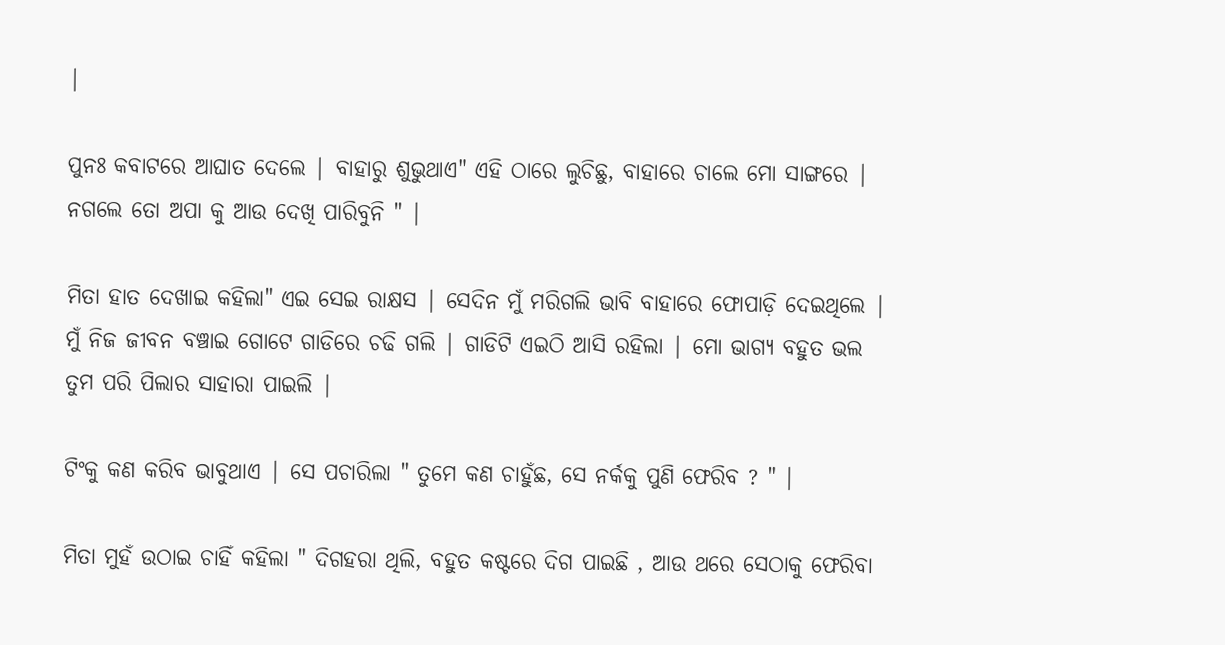|

ପୁନଃ କବାଟରେ ଆଘାତ ଦେଲେ | ବାହାରୁ ଶୁଭୁଥାଏ" ଏହି ଠାରେ ଲୁଚିଛୁ, ବାହାରେ ଚାଲେ ମୋ ସାଙ୍ଗରେ | ନଗଲେ ତୋ ଅପା କୁ ଆଉ ଦେଖି ପାରିବୁନି " |

ମିତା ହାତ ଦେଖାଇ କହିଲା" ଏଇ ସେଇ ରାକ୍ଷସ | ସେଦିନ ମୁଁ ମରିଗଲି ଭାବି ବାହାରେ ଫୋପାଡ଼ି ଦେଇଥିଲେ | ମୁଁ ନିଜ ଜୀବନ ବଞ୍ଚାଇ ଗୋଟେ ଗାଡିରେ ଚଢି ଗଲି | ଗାଡିଟି ଏଇଠି ଆସି ରହିଲା | ମୋ ଭାଗ୍ୟ ବହୁତ ଭଲ ତୁମ ପରି ପିଲାର ସାହାରା ପାଇଲି |

ଟିଂକୁ କଣ କରିବ ଭାବୁଥାଏ | ସେ ପଚାରିଲା " ତୁମେ କଣ ଚାହୁଁଛ, ସେ ନର୍କକୁ ପୁଣି ଫେରିବ ? " |

ମିତା ମୁହଁ ଉଠାଇ ଚାହିଁ କହିଲା " ଦିଗହରା ଥିଲି, ବହୁତ କଷ୍ଟରେ ଦିଗ ପାଇଛି , ଆଉ ଥରେ ସେଠାକୁ ଫେରିବା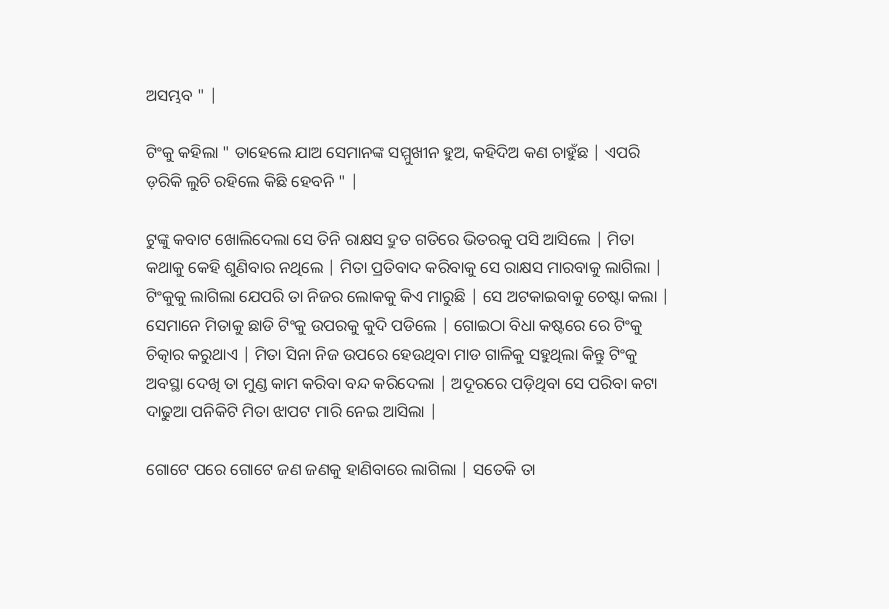ଅସମ୍ଭବ " |

ଟିଂକୁ କହିଲା " ତାହେଲେ ଯାଅ ସେମାନଙ୍କ ସମ୍ମୁଖୀନ ହୁଅ, କହିଦିଅ କଣ ଚାହୁଁଛ | ଏପରି ଡ଼ରିକି ଲୁଚି ରହିଲେ କିଛି ହେବନି " |

ଟୁଙ୍କୁ କବାଟ ଖୋଲିଦେଲା ସେ ତିନି ରାକ୍ଷସ ଦ୍ରୁତ ଗତିରେ ଭିତରକୁ ପସି ଆସିଲେ | ମିତା କଥାକୁ କେହି ଶୁଣିବାର ନଥିଲେ | ମିତା ପ୍ରତିବାଦ କରିବାକୁ ସେ ରାକ୍ଷସ ମାରବାକୁ ଲାଗିଲା | ଟିଂକୁକୁ ଲାଗିଲା ଯେପରି ତା ନିଜର ଲୋକକୁ କିଏ ମାରୁଛି | ସେ ଅଟକାଇବାକୁ ଚେଷ୍ଟା କଲା | ସେମାନେ ମିତାକୁ ଛାଡି ଟିଂକୁ ଉପରକୁ କୁଦି ପଡିଲେ | ଗୋଇଠା ବିଧା କଷ୍ଟରେ ରେ ଟିଂକୁ ଚିତ୍କାର କରୁଥାଏ | ମିତା ସିନା ନିଜ ଉପରେ ହେଉଥିବା ମାଡ ଗାଳିକୁ ସହୁଥିଲା କିନ୍ତୁ ଟିଂକୁ ଅବସ୍ଥା ଦେଖି ତା ମୁଣ୍ଡ କାମ କରିବା ବନ୍ଦ କରିଦେଲା | ଅଦୂରରେ ପଡ଼ିଥିବା ସେ ପରିବା କଟା ଦାଢୁଆ ପନିକିଟି ମିତା ଝାପଟ ମାରି ନେଇ ଆସିଲା |

ଗୋଟେ ପରେ ଗୋଟେ ଜଣ ଜଣକୁ ହାଣିବାରେ ଲାଗିଲା | ସତେକି ତା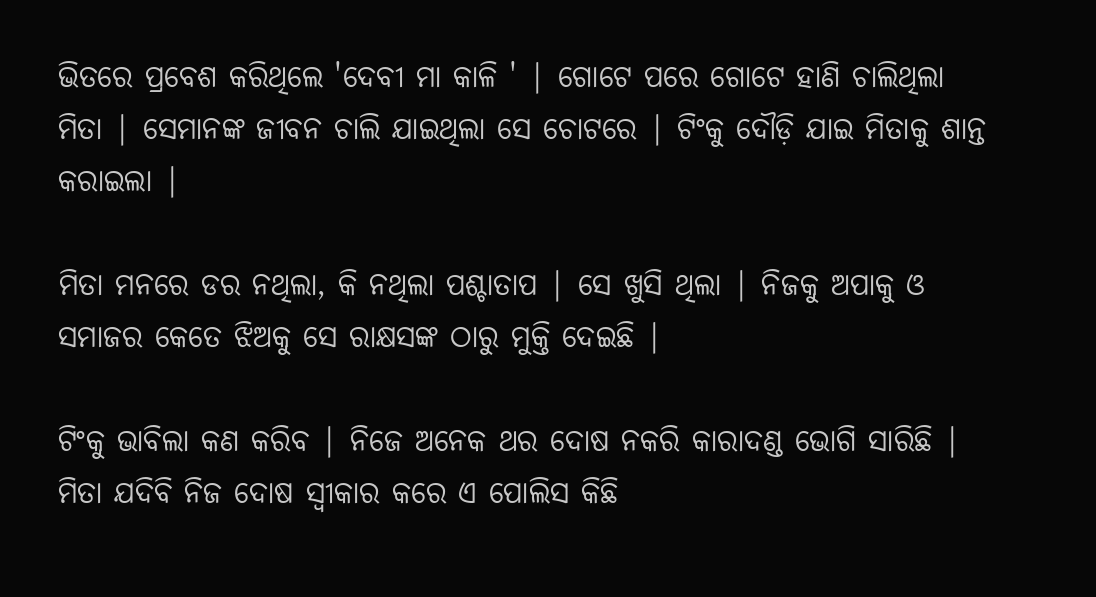ଭିତରେ ପ୍ରବେଶ କରିଥିଲେ 'ଦେବୀ ମା କାଳି ' | ଗୋଟେ ପରେ ଗୋଟେ ହାଣି ଚାଲିଥିଲା ମିତା | ସେମାନଙ୍କ ଜୀବନ ଚାଲି ଯାଇଥିଲା ସେ ଚୋଟରେ | ଟିଂକୁ ଦୌଡ଼ି ଯାଇ ମିତାକୁ ଶାନ୍ତ କରାଇଲା |

ମିତା ମନରେ ଡର ନଥିଲା, କି ନଥିଲା ପଶ୍ଚାତାପ | ସେ ଖୁସି ଥିଲା | ନିଜକୁ ଅପାକୁ ଓ ସମାଜର କେତେ ଝିଅକୁ ସେ ରାକ୍ଷସଙ୍କ ଠାରୁ ମୁକ୍ତି ଦେଇଛି |

ଟିଂକୁ ଭାବିଲା କଣ କରିବ | ନିଜେ ଅନେକ ଥର ଦୋଷ ନକରି କାରାଦଣ୍ଡ ଭୋଗି ସାରିଛି | ମିତା ଯଦିବି ନିଜ ଦୋଷ ସ୍ୱୀକାର କରେ ଏ ପୋଲିସ କିଛି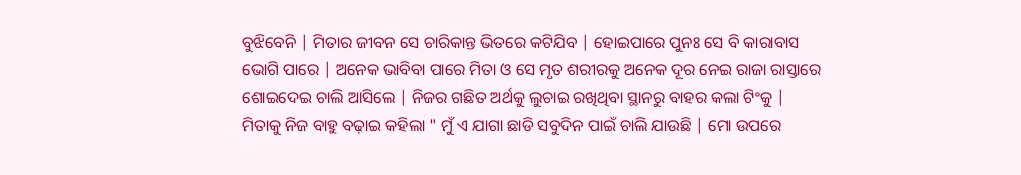ବୁଝିବେନି | ମିତାର ଜୀବନ ସେ ଚାରିକାନ୍ତ ଭିତରେ କଟିଯିବ | ହୋଇପାରେ ପୁନଃ ସେ ବି କାରାବାସ ଭୋଗି ପାରେ | ଅନେକ ଭାବିବା ପାରେ ମିତା ଓ ସେ ମୃତ ଶରୀରକୁ ଅନେକ ଦୂର ନେଇ ରାଜା ରାସ୍ତାରେ ଶୋଇଦେଇ ଚାଲି ଆସିଲେ | ନିଜର ଗଛିତ ଅର୍ଥକୁ ଲୁଚାଇ ରଖିଥିବା ସ୍ଥାନରୁ ବାହର କଲା ଟିଂକୁ | ମିତାକୁ ନିଜ ବାହୁ ବଢ଼ାଇ କହିଲା " ମୁଁ ଏ ଯାଗା ଛାଡି ସବୁଦିନ ପାଇଁ ଚାଲି ଯାଉଛି | ମୋ ଉପରେ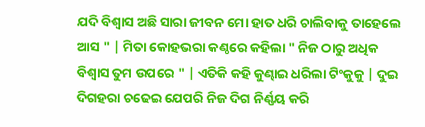ଯଦି ବିଶ୍ୱାସ ଅଛି ସାରା ଜୀବନ ମୋ ହାତ ଧରି ଚାଲିବାକୁ ତାହେଲେ ଆସ " | ମିତା କୋହଭରା କଣ୍ଠରେ କହିଲା " ନିଜ ଠାରୁ ଅଧିକ ବିଶ୍ୱାସ ତୁମ ଉପରେ " | ଏତିକି କହି କୁଣ୍ଢାଇ ଧରିଲା ଟିଂକୁକୁ | ଦୁଇ ଦିଗହରା ଚଢେଇ ଯେପରି ନିଜ ଦିଗ ନିର୍ଣ୍ଣୟ କରି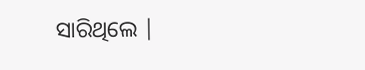ସାରିଥିଲେ |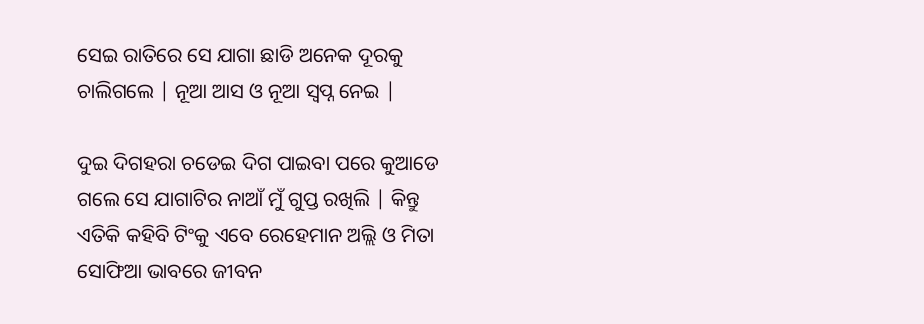ସେଇ ରାତିରେ ସେ ଯାଗା ଛାଡି ଅନେକ ଦୂରକୁ ଚାଲିଗଲେ | ନୂଆ ଆସ ଓ ନୂଆ ସ୍ୱପ୍ନ ନେଇ |

ଦୁଇ ଦିଗହରା ଚଡେଇ ଦିଗ ପାଇବା ପରେ କୁଆଡେ ଗଲେ ସେ ଯାଗାଟିର ନାଆଁ ମୁଁ ଗୁପ୍ତ ରଖିଲି | କିନ୍ତୁ ଏତିକି କହିବି ଟିଂକୁ ଏବେ ରେହେମାନ ଅଲ୍ଲି ଓ ମିତା ସୋଫିଆ ଭାବରେ ଜୀବନ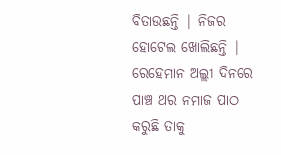ବିତାଉଛନ୍ତି | ନିଜର ହୋଟେଲ ଖୋଲିଛନ୍ତି | ରେହେମାନ ଅଲ୍ଲୀ ଦିନରେ ପାଞ୍ଚ ଥର ନମାଜ ପାଠ କରୁଛି ତାକୁ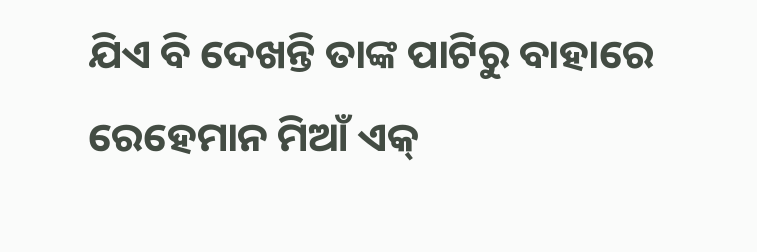ଯିଏ ବି ଦେଖନ୍ତି ତାଙ୍କ ପାଟିରୁ ବାହାରେ ରେହେମାନ ମିଆଁ ଏକ୍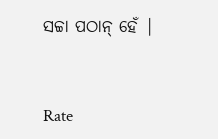ସଚ୍ଚା ପଠାନ୍ ହେଁ |


Rate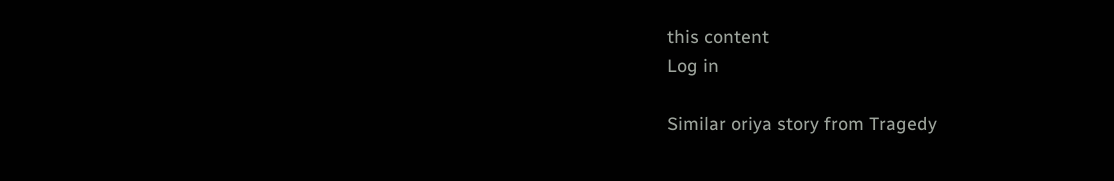this content
Log in

Similar oriya story from Tragedy